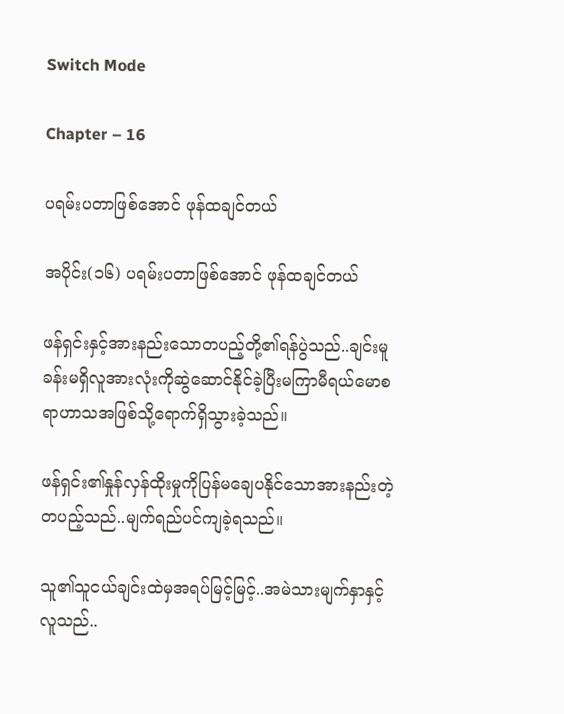Switch Mode

Chapter – 16

ပရမ်းပတာဖြစ်အောင် ဖုန်ထချင်တယ်

အပိုင်း(၁၆) ပရမ်းပတာဖြစ်အောင် ဖုန်ထချင်တယ်

ဖန်ရှင်းနှင့်အားနည်းသောတပည့်တို့၏ရန်ပွဲသည်..ချင်းမူခန်းမရှိလူအားလုံးကိုဆွဲဆောင်နိုင်ခဲ့ပြီးမကြာမီရယ်မောစရာဟာသအဖြစ်သို့ရောက်ရှိသွားခဲ့သည်။

ဖန်ရှင်း၏နှုန်လှန်ထိုးမှုကိုပြန်မချေပနိုင်သောအားနည်းတဲ့တပည့်သည်..မျက်ရည်ပင်ကျခဲ့ရသည်။

သူ၏သူငယ်ချင်းထဲမှအရပ်မြင့်မြင့်..အမဲသားမျက်နှာနှင့်လူသည်..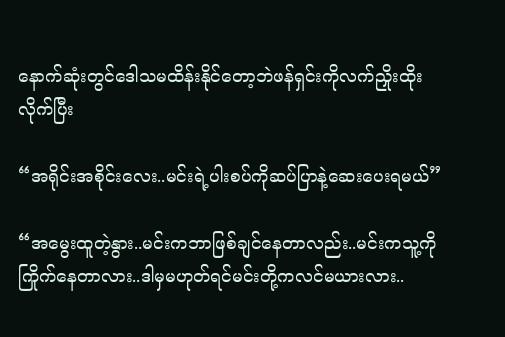နောက်ဆုံးတွင်ဒေါသမထိန်းနိုင်တော့ဘဲဖန်ရှင်းကိုလက်ညှိုးထိုးလိုက်ပြီး

“အရိုင်းအစိုင်းလေး..မင်းရဲ့ပါးစပ်ကိုဆပ်ပြာနဲ့ဆေးပေးရမယ်”

“အမွေးထူတဲ့နွား..မင်းကဘာဖြစ်ချင်နေတာလည်း..မင်းကသူ့ကိုကြိုက်နေတာလား..ဒါမှမဟုတ်ရင်မင်းတို့ကလင်မယားလား..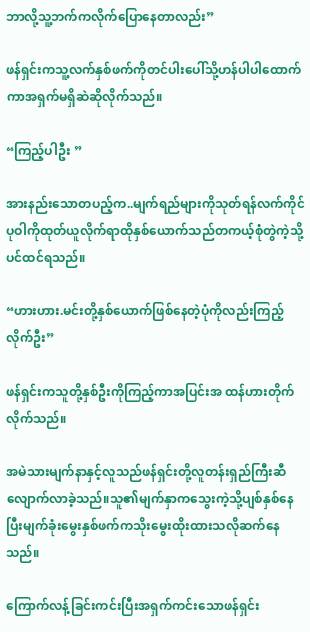ဘာလို့သူ့ဘက်ကလိုက်ပြောနေတာလည်း”

ဖန်ရှင်းကသူ့လက်နှစ်ဖက်ကိုတင်ပါးပေါ်သို့ဟန်ပါပါထောက်ကာအရှက်မရှိဆဲဆိုလိုက်သည်။

“ကြည့်ပါဦး ”

အားနည်းသောတပည့်က..မျက်ရည်များကိုသုတ်ရန်လက်ကိုင်ပုဝါကိုထုတ်ယူလိုက်ရာထိုနှစ်ယောက်သည်တကယ့်စုံတွဲကဲ့သို့ပင်ထင်ရသည်။

“ဟားဟား.မင်းတို့နှစ်ယောက်ဖြစ်နေတဲ့ပုံကိုလည်းကြည့်လိုက်ဦး”

ဖန်ရှင်းကသူတို့နှစ်ဦးကိုကြည့်ကာအပြင်းအ ထန်ဟားတိုက်လိုက်သည်။

အမဲသားမျက်နာနှင့်လူသည်ဖန်ရှင်းတို့လူတန်းရှည်ကြီးဆီလျောက်လာခဲ့သည်။သူ၏မျက်နှာကသွေးကဲ့သို့ပျစ်နှစ်နေပြီးမျက်ခုံးမွေးနှစ်ဖက်ကသိုးမွေးထိုးထားသလိုဆက်နေသည်။

ကြောက်လန့်ခြင်းကင်းပြီးအရှက်ကင်းသောဖန်ရှင်း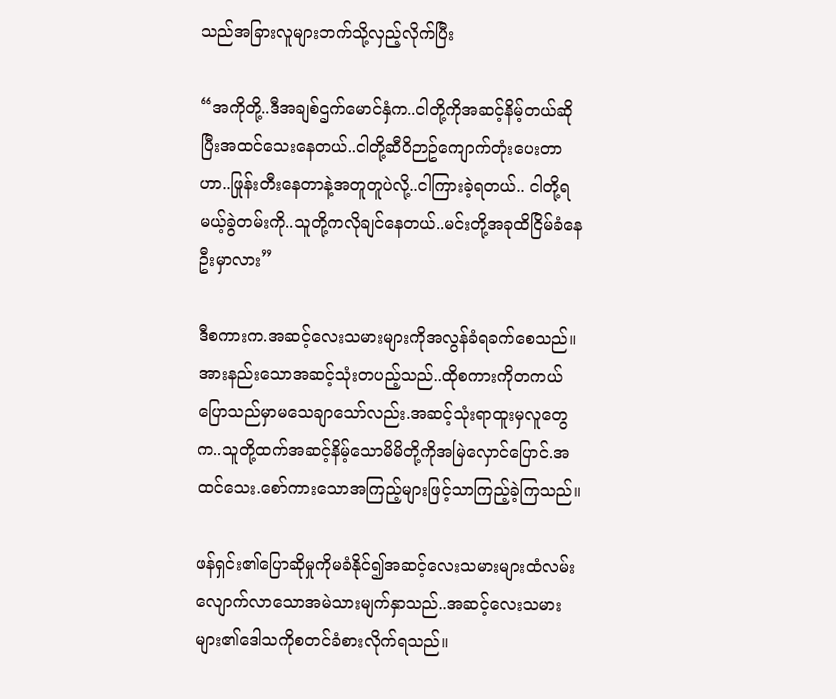သည်အခြားလူများဘက်သို့လှည့်လိုက်ပြီး

“အကိုတို့..ဒီအချစ်ဌက်မောင်နှံက..ငါတို့ကိုအဆင့်နိမ့်တယ်ဆိုပြီးအထင်သေးနေတယ်..ငါတို့ဆီဝိဉာဥ်ကျောက်တုံးပေးတာဟာ..ဖြုန်းတီးနေတာနဲ့အတူတူပဲလို့..ငါကြားခဲ့ရတယ်.. ငါတို့ရမယ့်ခွဲတမ်းကို..သူတို့ကလိုချင်နေတယ်..မင်းတို့အခုထိငြိမ်ခံနေဦးမှာလား”

ဒီစကားက.အဆင့်လေးသမားများကိုအလွန်ခံရခက်စေသည်။အားနည်းသောအဆင့်သုံးတပည့်သည်..ထိုစကားကိုတကယ်ပြောသည်မှာမသေချာသော်လည်း.အဆင့်သုံးရာထူးမှလူတွေက..သူတို့ထက်အဆင့်နိမ့်သောမိမိတို့ကိုအမြဲလှောင်ပြောင်.အထင်သေး.စော်ကားသောအကြည့်များဖြင့်သာကြည့်ခဲ့ကြသည်။

ဖန်ရှင်း၏ပြောဆိုမှုကိုမခံနိုင်၍အဆင့်လေးသမားများထံလမ်းလျောက်လာသောအမဲသားမျက်နှာသည်..အဆင့်လေးသမားများ၏ဒေါသကိုစတင်ခံစားလိုက်ရသည်။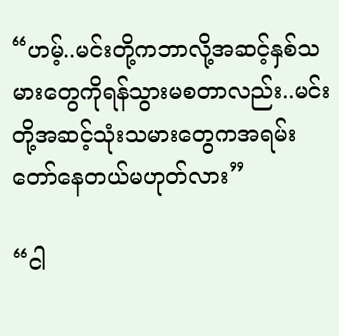“ဟမ့်..မင်းတို့ကဘာလို့အဆင့်နှစ်သမားတွေကိုရန်သွားမစတာလည်း..မင်းတို့အဆင့်သုံးသမားတွေကအရမ်းတော်နေတယ်မဟုတ်လား”

“ငါ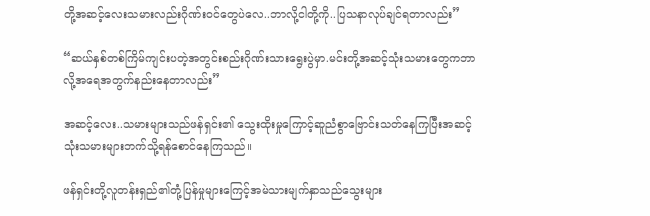တို့အဆင့်လေးသမားလည်းဂိုဏ်းဝင်တွေပဲလေ..ဘာလို့ငါတို့ကို..ပြသနာလုပ်ချင်ရတာလည်း”

“ဆယ်နှစ်တစ်ကြိမ်ကျင်းပတဲ့အတွင်းစည်းဂိုဏ်းသားရွေးပွဲမှာ.မင်းတို့အဆင့်သုံးသမားတွေကဘာလို့အရေအတွက်နည်းနေတာလည်း”

အဆင့်လေး..သမားများသည်ဖန်ရှင်း၏ သွေးထိုးမှုကြောင့်ဆူညံစွာဗြောင်းသတ်နေကြပြီးအဆင့်သုံးသမားများဘက်သို့ရန်စောင်နေကြသည်။

ဖန်ရှင်းတို့လူတန်းရှည်၏တုံ့ပြန်မှုများကြေင့်အမဲသားမျက်နှာသည်သွေးများ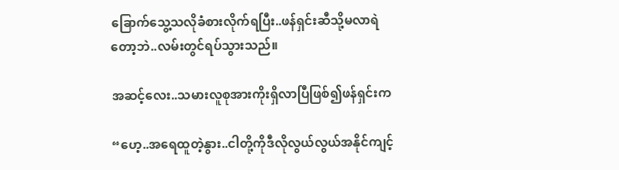ခြောက်သွေ့သလိုခံစားလိုက်ရပြီး..ဖန်ရှင်းဆီသို့မလာရဲတော့ဘဲ..လမ်းတွင်ရပ်သွားသည်။

အဆင့်လေး..သမားလူစုအားကိုးရှိလာပြီဖြစ်၍ဖန်ရှင်းက

“ဟေ့..အရေထူတဲ့နွား..ငါတို့ကိုဒီလိုလွယ်လွယ်အနိုင်ကျင့်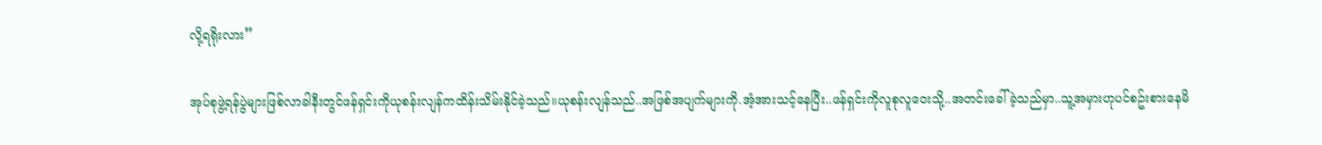လို့ရရိုးလား”

အုပ်စုဖွဲ့ရန်ပွဲများဖြစ်လာခါနီးတွင်ဖန်ရှင်းကိုယုစန်းလျန်ကထိန်းသိမ်းနိုင်ခဲ့သည်။ယုစန်းလျန်သည်..အဖြစ်အပျက်များကို.အံ့အားသင့်နေပြီး..ဖန်ရှင်းကိုလူစုလူဝေးသို့..အတင်းခေါ်ခဲ့သည်မှာ..သူ့အမှားဟုပင်စဥ်းစားနေမိ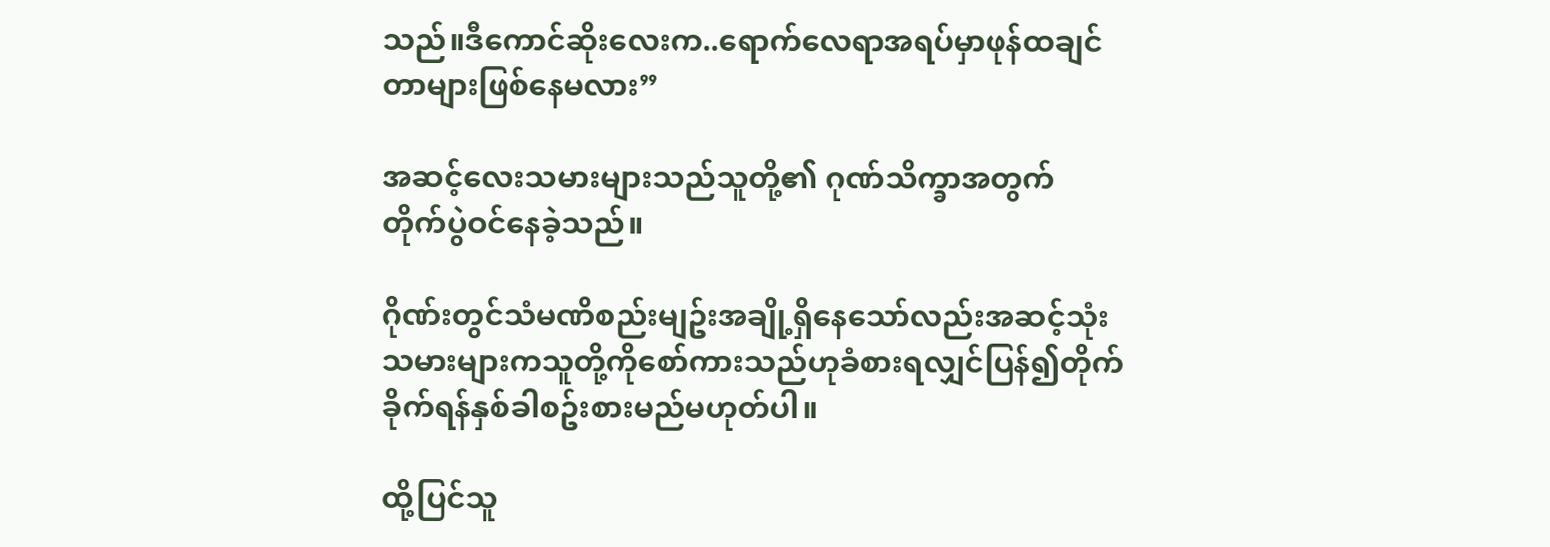သည်။ဒီကောင်ဆိုးလေးက..ရောက်လေရာအရပ်မှာဖုန်ထချင်တာများဖြစ်နေမလား”

အဆင့်လေးသမားများသည်သူတို့၏ ဂုဏ်သိက္ခာအတွက် တိုက်ပွဲဝင်နေခဲ့သည်။

ဂိုဏ်းတွင်သံမဏိစည်းမျဥ်းအချို့ရှိနေသော်လည်းအဆင့်သုံးသမားများကသူတို့ကိုစော်ကားသည်ဟုခံစားရလျှင်ပြန်၍တိုက်ခိုက်ရန်နှစ်ခါစဥ်းစားမည်မဟုတ်ပါ။

ထို့ပြင်သူ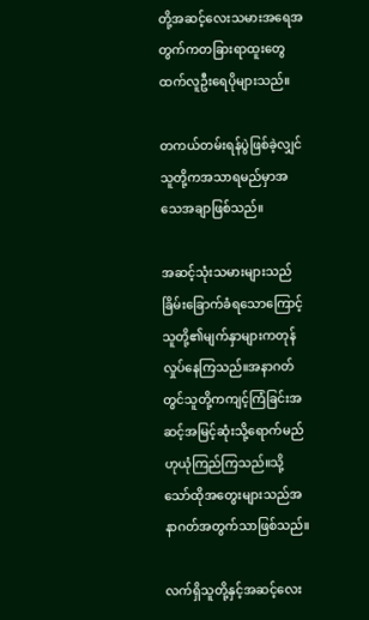တို့အဆင့်လေးသမားအရေအတွက်ကတခြားရာထူးတွေထက်လူဦးရေပိုများသည်။

တကယ်တမ်းရန်ပွဲဖြစ်ခဲ့လျှင်သူတို့ကအသာရမည်မှာအသေအချာဖြစ်သည်။

အဆင့်သုံးသမားများသည်ခြိမ်းခြောက်ခံရသောကြောင့်သူတို့၏မျက်နှာများကတုန်လှုပ်နေကြသည်။အနာဂတ်တွင်သူတို့ကကျင့်ကြံခြင်းအဆင့်အမြင့်ဆုံးသို့ရောက်မည်ဟုယုံကြည်ကြသည်။သို့သော်ထိုအတွေးများသည်အနာဂတ်အတွက်သာဖြစ်သည်။

လက်ရှိသူတို့နှင့်အဆင့်လေး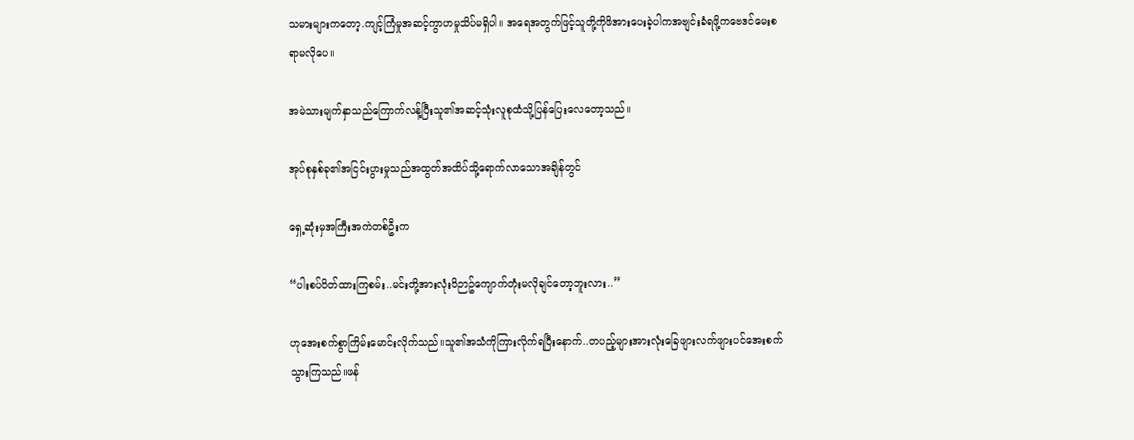သမားများကတော့.ကျင့်ကြံမှုအဆင့်ကွာဟမှုသိပ်မရှိပါ။ အရေအတွက်ဖြင့်သူတို့ကိုဖိအားပေးခဲ့ပါကအဗျင်းခံရဖို့ကဗေဒင်မေးစရာမလိုပေ။

အမဲသားမျက်နှာသည်ကြောက်လန့်ပြီးသူ၏အဆင့်သုံးလူစုထံသို့ပြန်ပြေးလေတော့သည်။

အုပ်စုနှစ်ခု၏အငြင်းပွားမှုသည်အထွတ်အထိပ်သို့ရောက်လာသောအချိန်တွင်

ရှေ့ဆုံးမှအကြီးအကဲတစ်ဦးက

“ပါးစပ်ပိတ်ထားကြစမ်း..မင်းတို့အားလုံးဝိဉာဥ်ကျောက်တုံးမလိုချင်တော့ဘူးလား..”

ဟုအေးစက်စွာကြိမ်းမောင်းလိုက်သည်။သူ၏အသံကိုကြားလိုက်ရပြီးနောက်..တပည့်များအားလုံးခြေဖျားလက်ဖျားပင်အေးစက် သွားကြသည်။ဖန်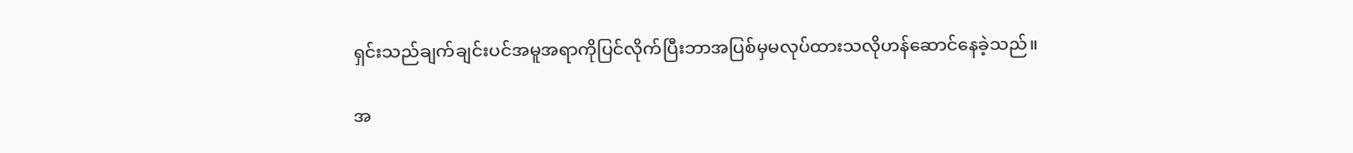ရှင်းသည်ချက်ချင်းပင်အမူအရာကိုပြင်လိုက်ပြီးဘာအပြစ်မှမလုပ်ထားသလိုဟန်ဆောင်နေခဲ့သည်။

အ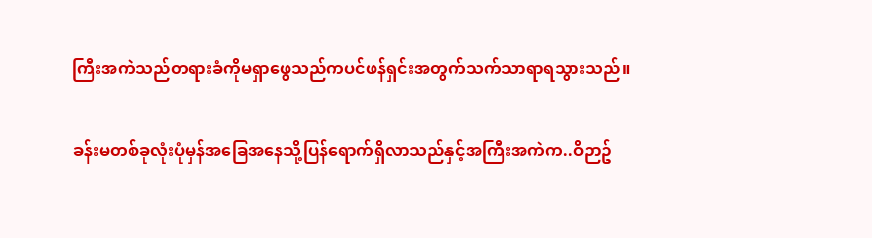ကြီးအကဲသည်တရားခံကိုမရှာဖွေသည်ကပင်ဖန်ရှင်းအတွက်သက်သာရာရသွားသည်။

ခန်းမတစ်ခုလုံးပုံမှန်အခြေအနေသို့ပြန်ရောက်ရှိလာသည်နှင့်အကြီးအကဲက..ဝိဉာဥ်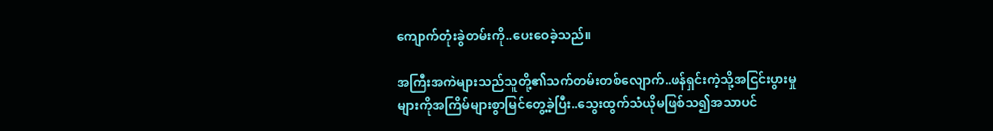ကျောက်တုံးခွဲတမ်းကို..ပေးဝေခဲ့သည်။

အကြီးအကဲများသည်သူတို့၏သက်တမ်းတစ်လျောက်..ဖန်ရှင်းကဲ့သို့အငြင်းပွားမှုများကိုအကြိမ်များစွာမြင်တွေ့ခဲ့ပြီး..သွေးထွက်သံယိုမဖြစ်သ၍အသာပင်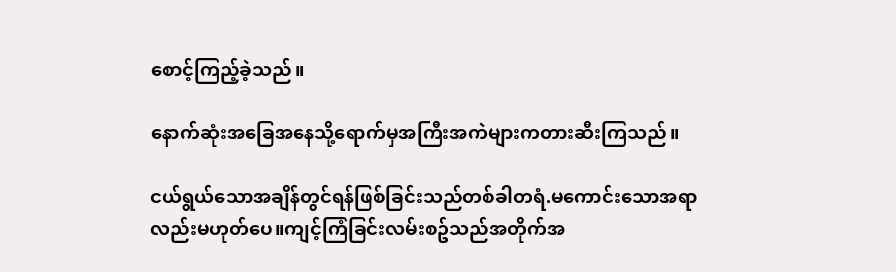စောင့်ကြည့်ခဲ့သည်။

နောက်ဆုံးအခြေအနေသို့ရောက်မှအကြီးအကဲများကတားဆီးကြသည်။

ငယ်ရွယ်သောအချိန်တွင်ရန်ဖြစ်ခြင်းသည်တစ်ခါတရံ.မကောင်းသောအရာလည်းမဟုတ်ပေ။ကျင့်ကြံခြင်းလမ်းစဥ်သည်အတိုက်အ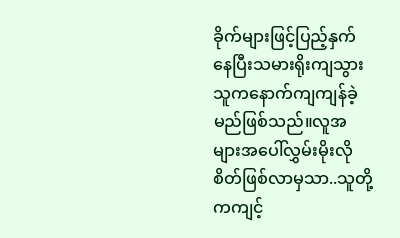ခိုက်များဖြင့်ပြည့်နှက်နေပြီးသမားရိုးကျသွားသူကနောက်ကျကျန်ခဲ့မည်ဖြစ်သည်။လူအများအပေါ်လွှမ်းမိုးလိုစိတ်ဖြစ်လာမှသာ..သူတို့ကကျင့်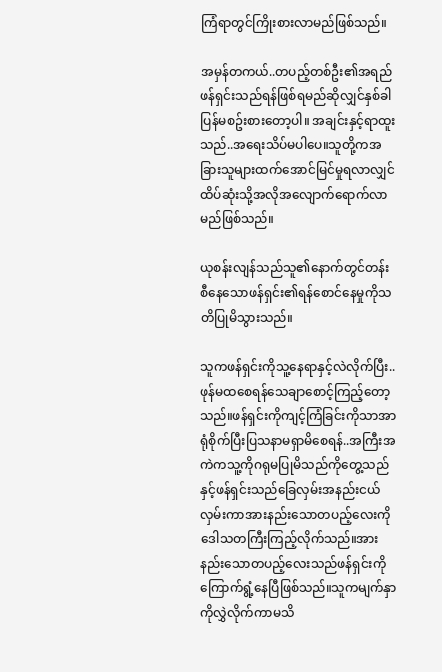ကြံရာတွင်ကြိုးစားလာမည်ဖြစ်သည်။

အမှန်တကယ်..တပည့်တစ်ဦး၏အရည်ဖန်ရှင်းသည်ရန်ဖြစ်ရမည်ဆိုလျှင်နှစ်ခါပြန်မစဥ်းစားတော့ပါ။ အချင်းနှင့်ရာထူးသည်..အရေးသိပ်မပါပေ။သူတို့ကအခြားသူများထက်အောင်မြင်မှုရလာလျှင်ထိပ်ဆုံးသို့အလိုအလျောက်ရောက်လာမည်ဖြစ်သည်။

ယုစန်းလျန်သည်သူ၏နောက်တွင်တန်းစီနေသောဖန်ရှင်း၏ရန်စောင်နေမှုကိုသတိပြုမိသွားသည်။

သူကဖန်ရှင်းကိုသူ့နေရာနှင့်လဲလိုက်ပြီး..ဖုန်မထစေရန်သေချာစောင့်ကြည့်တော့သည်။ဖန်ရှင်းကိုကျင့်ကြံခြင်းကိုသာအာရုံစိုက်ပြီးပြသနာမရှာမိစေရန်..အကြီးအကဲကသူ့ကိုဂရုမပြုမိသည်ကိုတွေ့သည်နှင့်ဖန်ရှင်းသည်ခြေလှမ်းအနည်းငယ်လှမ်းကာအားနည်းသောတပည့်လေးကိုဒေါသတကြီးကြည့်လိုက်သည်။အားနည်းသောတပည့်လေးသည်ဖန်ရှင်းကိုကြောက်ရွံ့နေပြီဖြစ်သည်။သူကမျက်နှာကိုလွှဲလိုက်ကာမသိ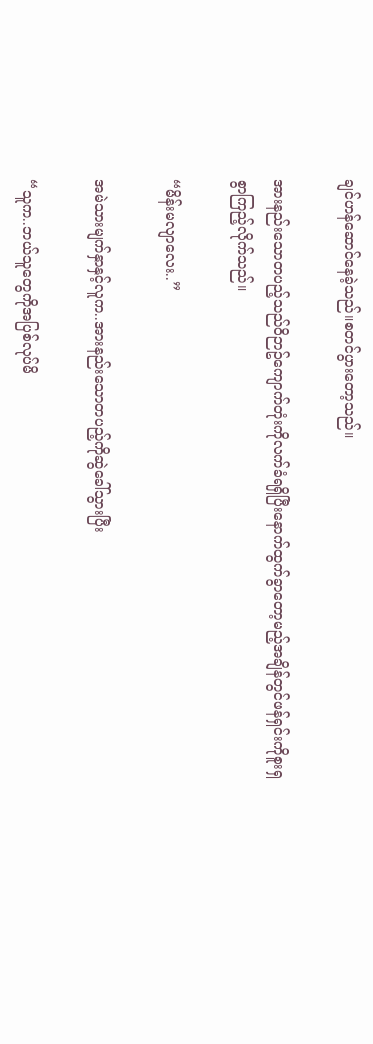ချင်ဟန်ဆောင်နေခဲ့သည်။စတင်ပွားတော့သည်။

အားနည်းသောတပည့်သည်ဝိဉာဥ်ကျောက်တုံးကိုလက်ခံရရှိပြီးနောက်ထွက်ခွာတော့မည့်အချိန်တွင်ဖန်ရှင်းကိုစူးရှစွာကြည့်လိုက်သည်။

“မိန်းမလျာလေး..”

အမဲသားမျက်နှာနှင့်လူက..အားနည်းသောတပည့်ကိုဆွဲခေါ်သွားပြီး

“သူက..ဘယ်သူတွေကိုအပြစ်လုပ်မိ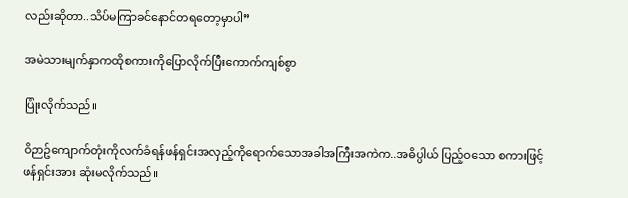လည်းဆိုတာ..သိပ်မကြာခင်နောင်တရတော့မှာပါ”

အမဲသားမျက်နှာကထိုစကားကိုပြောလိုက်ပြီးကောက်ကျစ်စွာ

ပြုံးလိုက်သည်။

ဝိဉာဥ်ကျောက်တုံးကိုလက်ခံရန်ဖန်ရှင်းအလှည့်ကိုရောက်သောအခါအကြီးအကဲက..အဓိပ္ပါယ် ပြည့်ဝသော စကားဖြင့် ဖန်ရှင်းအား ဆုံးမလိုက်သည်။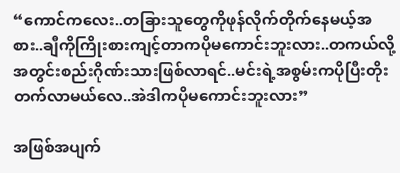“ကောင်ကလေး..တခြားသူတွေကိုဖုန်လိုက်တိုက်နေမယ့်အစား..ချီကိုကြိုးစားကျင့်တာကပိုမကောင်းဘူးလား..တကယ်လို့အတွင်းစည်းဂိုဏ်းသားဖြစ်လာရင်..မင်းရဲ့အစွမ်းကပိုပြီးတိုးတက်လာမယ်လေ..အဲဒါကပိုမကောင်းဘူးလား”

အဖြစ်အပျက်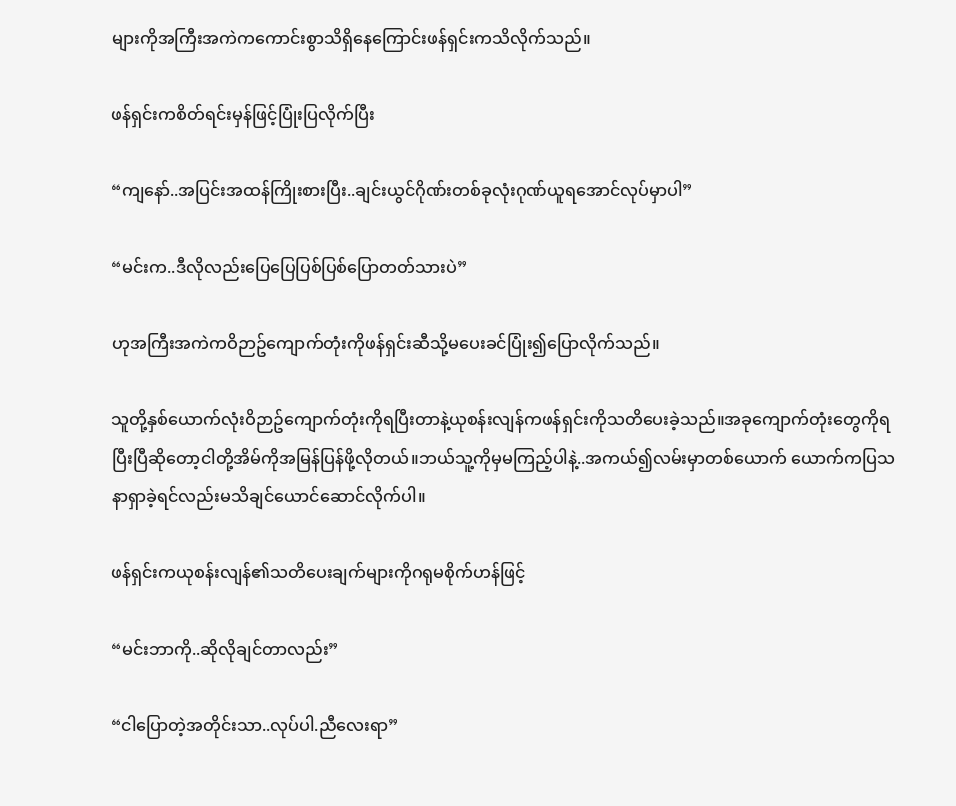များကိုအကြီးအကဲကကောင်းစွာသိရှိနေကြောင်းဖန်ရှင်းကသိလိုက်သည်။

ဖန်ရှင်းကစိတ်ရင်းမှန်ဖြင့်ပြုံးပြလိုက်ပြီး

“ကျနော်..အပြင်းအထန်ကြိုးစားပြီး..ချင်းယွင်ဂိုဏ်းတစ်ခုလုံးဂုဏ်ယူရအောင်လုပ်မှာပါ”

“မင်းက..ဒီလိုလည်းပြေပြေပြစ်ပြစ်ပြောတတ်သားပဲ”

ဟုအကြီးအကဲကဝိဉာဥ်ကျောက်တုံးကိုဖန်ရှင်းဆီသို့မပေးခင်ပြုံး၍ပြောလိုက်သည်။

သူတို့နှစ်ယောက်လုံးဝိဉာဥ်ကျောက်တုံးကိုရပြီးတာနဲ့ယုစန်းလျန်ကဖန်ရှင်းကိုသတိပေးခဲ့သည်။အခုကျောက်တုံးတွေကိုရပြီးပြီဆိုတော့ငါတို့အိမ်ကိုအမြန်ပြန်ဖို့လိုတယ်။ဘယ်သူ့ကိုမှမကြည့်ပါနဲ့..အကယ်၍လမ်းမှာတစ်ယောက် ယောက်ကပြသနာရှာခဲ့ရင်လည်းမသိချင်ယောင်ဆောင်လိုက်ပါ။

ဖန်ရှင်းကယုစန်းလျန်၏သတိပေးချက်များကိုဂရုမစိုက်ဟန်ဖြင့်

“မင်းဘာကို..ဆိုလိုချင်တာလည်း”

“ငါပြောတဲ့အတိုင်းသာ..လုပ်ပါ.ညီလေးရာ”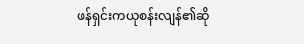ဖန်ရှင်းကယုစန်းလျန်၏ဆို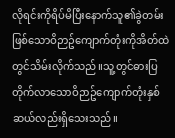လိုရင်းကိုရိပ်မိပြီးနောက်သူ၏ခွဲတမ်းဖြစ်သောဝိဉာဥ်ကျောက်တုံးကိုအိတ်ထဲတွင်သိမ်းလိုက်သည်။သူ့တွင်ဓားပြတိုက်လာသောဝိဉာဥ်ကျောက်တုံးနှစ်ဆယ်လည်းရှိသေးသည်။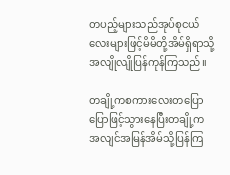တပည့်များသည်အုပ်စုငယ်လေးများဖြင့်မိမိတို့အိမ်ရှိရာသို့အလျိုလျိုပြန်ကုန်ကြသည်။

တချို့ကစကားလေးတပြောပြောဖြင့်သွားနေပြီးတချို့ကအလျင်အမြန်အိမ်သို့ပြန်ကြ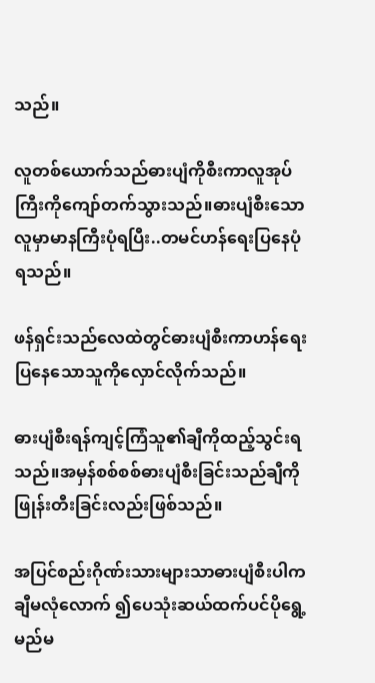သည်။

လူတစ်ယောက်သည်ဓားပျံကိုစီးကာလူအုပ်ကြီးကိုကျော်တက်သွားသည်။ဓားပျံစီးသောလူမှာမာနကြီးပုံရပြီး..တမင်ဟန်ရေးပြနေပုံရသည်။

ဖန်ရှင်းသည်လေထဲတွင်ဓားပျံစီးကာဟန်ရေးပြနေသောသူကိုလှောင်လိုက်သည်။

ဓားပျံစီးရန်ကျင့်ကြံသူ၏ချီကိုထည့်သွင်းရသည်။အမှန်စစ်စစ်ဓားပျံစီးခြင်းသည်ချီကိုဖြုန်းတီးခြင်းလည်းဖြစ်သည်။

အပြင်စည်းဂိုဏ်းသားများသာဓားပျံစီးပါကချီမလုံလောက် ၍ပေသုံးဆယ်ထက်ပင်ပိုရွေ့မည်မ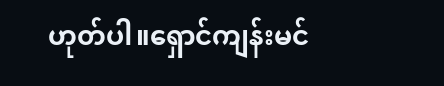ဟုတ်ပါ။ရှောင်ကျန်းမင်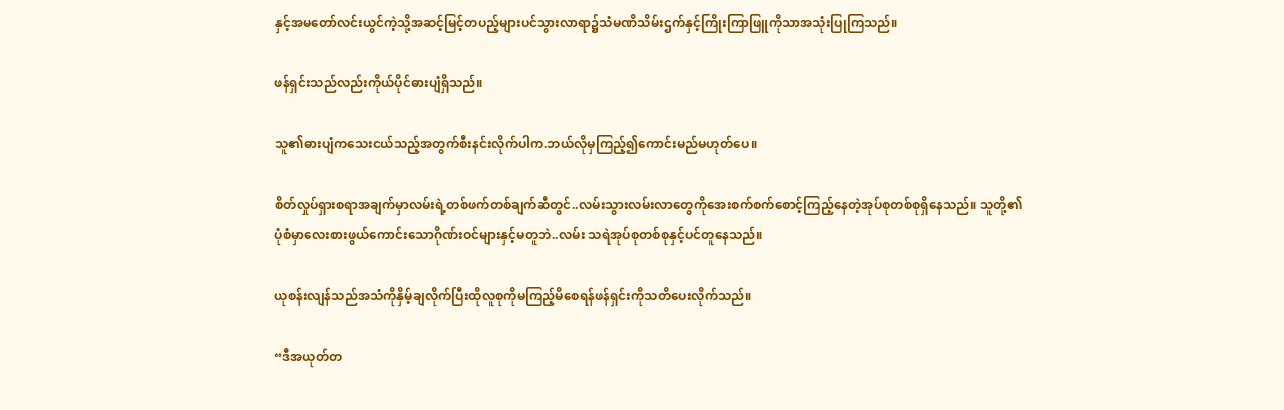နှင့်အမတော်လင်းယွင်ကဲ့သို့အဆင့်မြင့်တပည့်များပင်သွားလာရာ၌သံမဏိသိမ်းဌက်နှင့်ကြိုးကြာဖြူကိုသာအသုံးပြုကြသည်။

ဖန်ရှင်းသည်လည်းကိုယ်ပိုင်ဓားပျံရှိသည်။

သူ၏ဓားပျံကသေးငယ်သည့်အတွက်စီးနင်းလိုက်ပါက.ဘယ်လိုမှကြည့်၍ကောင်းမည်မဟုတ်ပေ။

စိတ်လှုပ်ရှားစရာအချက်မှာလမ်းရဲ့တစ်ဖက်တစ်ချက်ဆီတွင်..လမ်းသွားလမ်းလာတွေကိုအေးစက်စက်စောင့်ကြည့်နေတဲ့အုပ်စုတစ်စုရှိနေသည်။ သူတို့၏ပုံစံမှာလေးစားဖွယ်ကောင်းသောဂိုဏ်းဝင်များနှင့်မတူဘဲ..လမ်း သရဲအုပ်စုတစ်စုနှင့်ပင်တူနေသည်။

ယုစန်းလျန်သည်အသံကိုနှိမ့်ချလိုက်ပြီးထိုလူစုကိုမကြည့်မိစေရန်ဖန်ရှင်းကိုသတိပေးလိုက်သည်။

“ဒီအယုတ်တ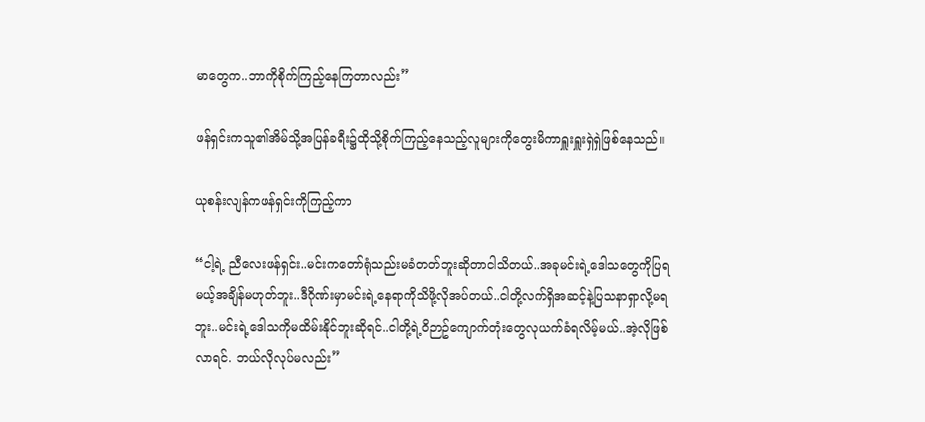မာတွေက..ဘာကိုစိုက်ကြည့်နေကြတာလည်း”

ဖန်ရှင်းကသူ၏အိမ်သို့အပြန်ခရီး၌ထိုသို့စိုက်ကြည့်နေသည့်လူများကိုတွေးမိကာရှူးရှူးရှဲရှဲဖြစ်နေသည်။

ယုစန်းလျန်ကဖန်ရှင်းကိုကြည့်ကာ

“ငါ့ရဲ့ ညီလေးဖန်ရှင်း..မင်းကတော်ရုံသည်းမခံတတ်ဘူးဆိုတာငါသိတယ်..အခုမင်းရဲ့ဒေါသတွေကိုပြရမယ့်အချိန်မဟုတ်ဘူး..ဒီဂိုဏ်းမှာမင်းရဲ့နေရာကိုသိဖို့လိုအပ်တယ်..ငါတို့လက်ရှိအဆင့်နဲ့ပြသနာရှာလို့မရဘူး..မင်းရဲ့ဒေါသကိုမထိမ်းနိုင်ဘူးဆိုရင်..ငါတို့ရဲ့ဝိဉာဥ်ကျောက်တုံးတွေလုယက်ခံရလိမ့်မယ်..အဲ့လိုဖြစ်လာရင်. ဘယ်လိုလုပ်မလည်း”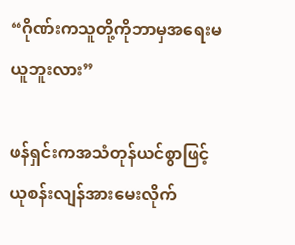“ဂိုဏ်းကသူတို့ကိုဘာမှအရေးမယူဘူးလား”

ဖန်ရှင်းကအသံတုန်ယင်စွာဖြင့်ယုစန်းလျန်အားမေးလိုက်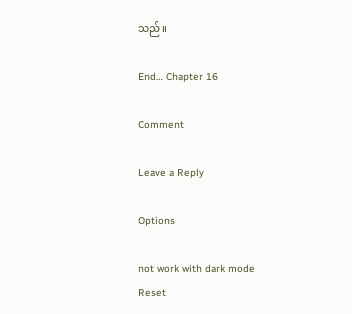သည်။

End… Chapter 16

Comment

Leave a Reply

Options

not work with dark mode
Reset